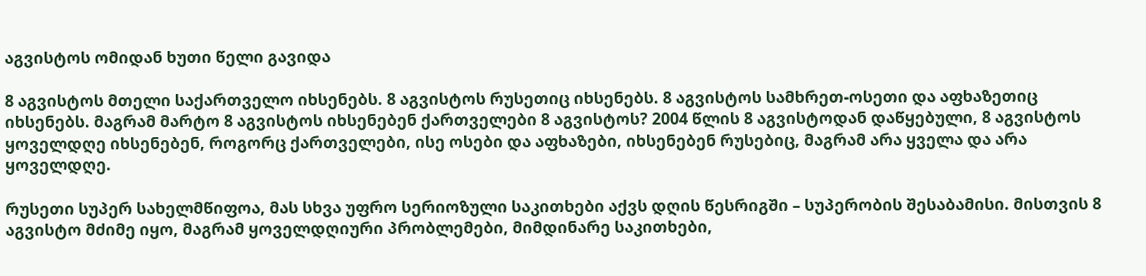აგვისტოს ომიდან ხუთი წელი გავიდა

8 აგვისტოს მთელი საქართველო იხსენებს. 8 აგვისტოს რუსეთიც იხსენებს. 8 აგვისტოს სამხრეთ-ოსეთი და აფხაზეთიც იხსენებს. მაგრამ მარტო 8 აგვისტოს იხსენებენ ქართველები 8 აგვისტოს? 2004 წლის 8 აგვისტოდან დაწყებული, 8 აგვისტოს ყოველდღე იხსენებენ, როგორც ქართველები, ისე ოსები და აფხაზები, იხსენებენ რუსებიც, მაგრამ არა ყველა და არა ყოველდღე.

რუსეთი სუპერ სახელმწიფოა, მას სხვა უფრო სერიოზული საკითხები აქვს დღის წესრიგში – სუპერობის შესაბამისი. მისთვის 8 აგვისტო მძიმე იყო, მაგრამ ყოველდღიური პრობლემები, მიმდინარე საკითხები,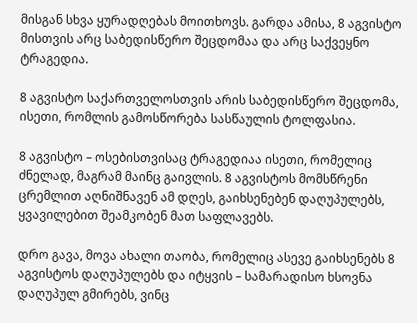მისგან სხვა ყურადღებას მოითხოვს. გარდა ამისა, 8 აგვისტო მისთვის არც საბედისწერო შეცდომაა და არც საქვეყნო ტრაგედია.

8 აგვისტო საქართველოსთვის არის საბედისწერო შეცდომა, ისეთი, რომლის გამოსწორება სასწაულის ტოლფასია.

8 აგვისტო – ოსებისთვისაც ტრაგედიაა ისეთი, რომელიც ძნელად, მაგრამ მაინც გაივლის. 8 აგვისტოს მომსწრენი ცრემლით აღნიშნავენ ამ დღეს, გაიხსენებენ დაღუპულებს, ყვავილებით შეამკობენ მათ საფლავებს.

დრო გავა, მოვა ახალი თაობა, რომელიც ასევე გაიხსენებს 8 აგვისტოს დაღუპულებს და იტყვის – სამარადისო ხსოვნა დაღუპულ გმირებს, ვინც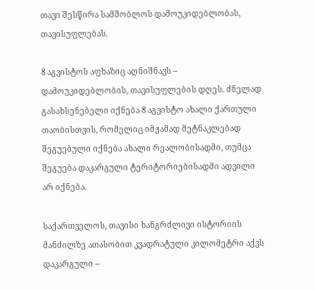თავი შესწირა სამშობლოს დამოუკიდებლობას, თავისუფლებას.

8 აგვისტოს აფხაზიც აღნიშნავს – დამოუკიდებლობის, თავისუფლების დღეს. ძნელად გასახსენებელი იქნება 8 აგვისტო ახალი ქართული თაობისთვის, რომელიც იმჟამად მეტნაკლებად შეგუებული იქნება ახალი რეალობისადმი, თუმცა შეგუება დაკარგული ტერიტორიებისადმი ადვილი არ იქნება.

საქართველოს, თავისი ხანგრძლივი ისტორიის მანძილზე ათასობით კვადრატული კილომეტრი აქვს დაკარგული –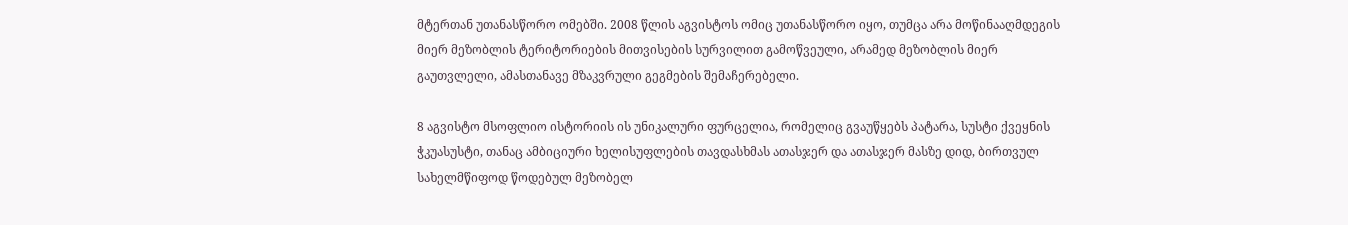მტერთან უთანასწორო ომებში. 2008 წლის აგვისტოს ომიც უთანასწორო იყო, თუმცა არა მოწინააღმდეგის მიერ მეზობლის ტერიტორიების მითვისების სურვილით გამოწვეული, არამედ მეზობლის მიერ გაუთვლელი, ამასთანავე მზაკვრული გეგმების შემაჩერებელი.

8 აგვისტო მსოფლიო ისტორიის ის უნიკალური ფურცელია, რომელიც გვაუწყებს პატარა, სუსტი ქვეყნის ჭკუასუსტი, თანაც ამბიციური ხელისუფლების თავდასხმას ათასჯერ და ათასჯერ მასზე დიდ, ბირთვულ სახელმწიფოდ წოდებულ მეზობელ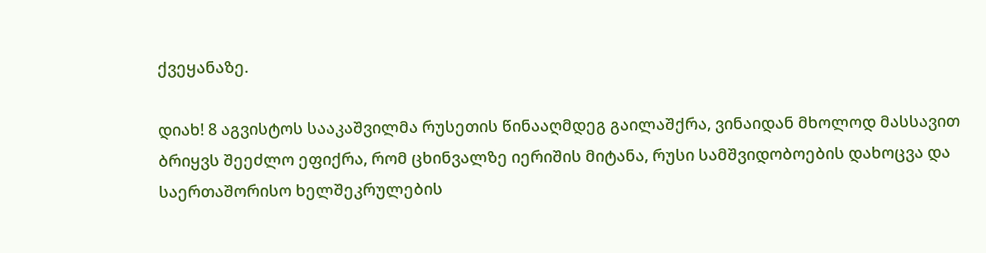ქვეყანაზე.

დიახ! 8 აგვისტოს სააკაშვილმა რუსეთის წინააღმდეგ გაილაშქრა, ვინაიდან მხოლოდ მასსავით ბრიყვს შეეძლო ეფიქრა, რომ ცხინვალზე იერიშის მიტანა, რუსი სამშვიდობოების დახოცვა და საერთაშორისო ხელშეკრულების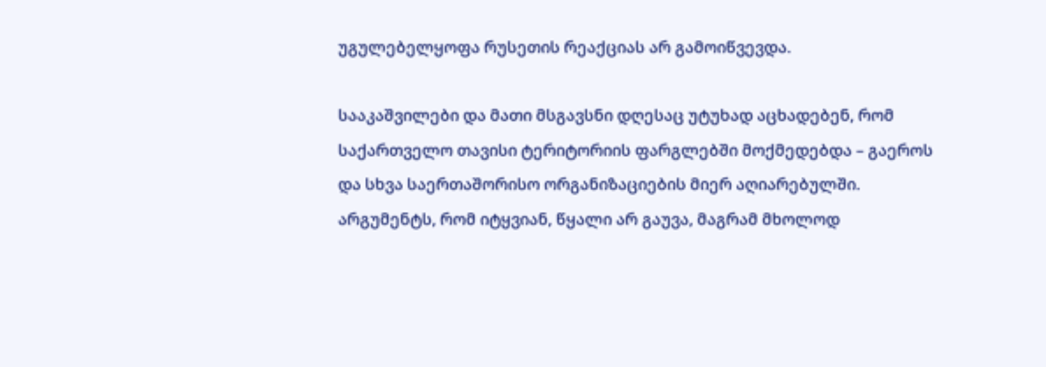უგულებელყოფა რუსეთის რეაქციას არ გამოიწვევდა.

სააკაშვილები და მათი მსგავსნი დღესაც უტუხად აცხადებენ, რომ საქართველო თავისი ტერიტორიის ფარგლებში მოქმედებდა – გაეროს და სხვა საერთაშორისო ორგანიზაციების მიერ აღიარებულში. არგუმენტს, რომ იტყვიან, წყალი არ გაუვა, მაგრამ მხოლოდ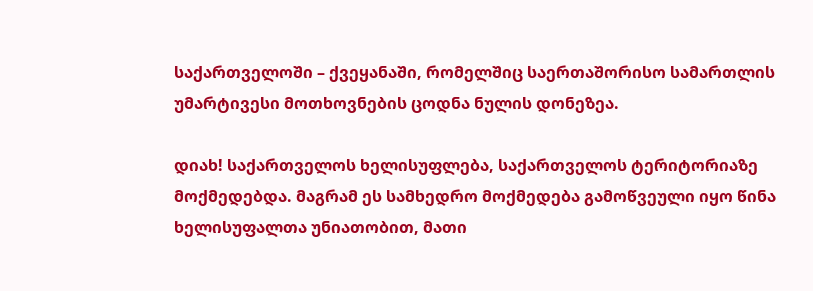საქართველოში – ქვეყანაში, რომელშიც საერთაშორისო სამართლის უმარტივესი მოთხოვნების ცოდნა ნულის დონეზეა.

დიახ! საქართველოს ხელისუფლება, საქართველოს ტერიტორიაზე მოქმედებდა. მაგრამ ეს სამხედრო მოქმედება გამოწვეული იყო წინა ხელისუფალთა უნიათობით, მათი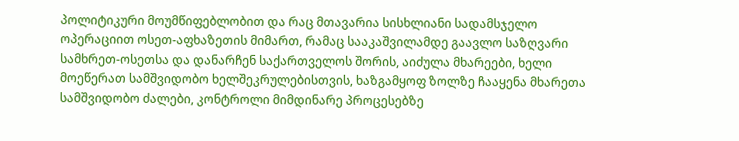პოლიტიკური მოუმწიფებლობით და რაც მთავარია სისხლიანი სადამსჯელო ოპერაციით ოსეთ-აფხაზეთის მიმართ, რამაც სააკაშვილამდე გაავლო საზღვარი სამხრეთ-ოსეთსა და დანარჩენ საქართველოს შორის, აიძულა მხარეები, ხელი მოეწერათ სამშვიდობო ხელშეკრულებისთვის, ხაზგამყოფ ზოლზე ჩააყენა მხარეთა სამშვიდობო ძალები, კონტროლი მიმდინარე პროცესებზე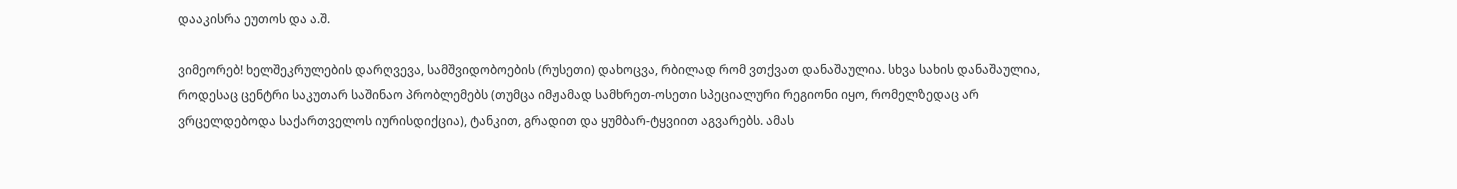დააკისრა ეუთოს და ა.შ.

ვიმეორებ! ხელშეკრულების დარღვევა, სამშვიდობოების (რუსეთი) დახოცვა, რბილად რომ ვთქვათ დანაშაულია. სხვა სახის დანაშაულია, როდესაც ცენტრი საკუთარ საშინაო პრობლემებს (თუმცა იმჟამად სამხრეთ-ოსეთი სპეციალური რეგიონი იყო, რომელზედაც არ ვრცელდებოდა საქართველოს იურისდიქცია), ტანკით, გრადით და ყუმბარ-ტყვიით აგვარებს. ამას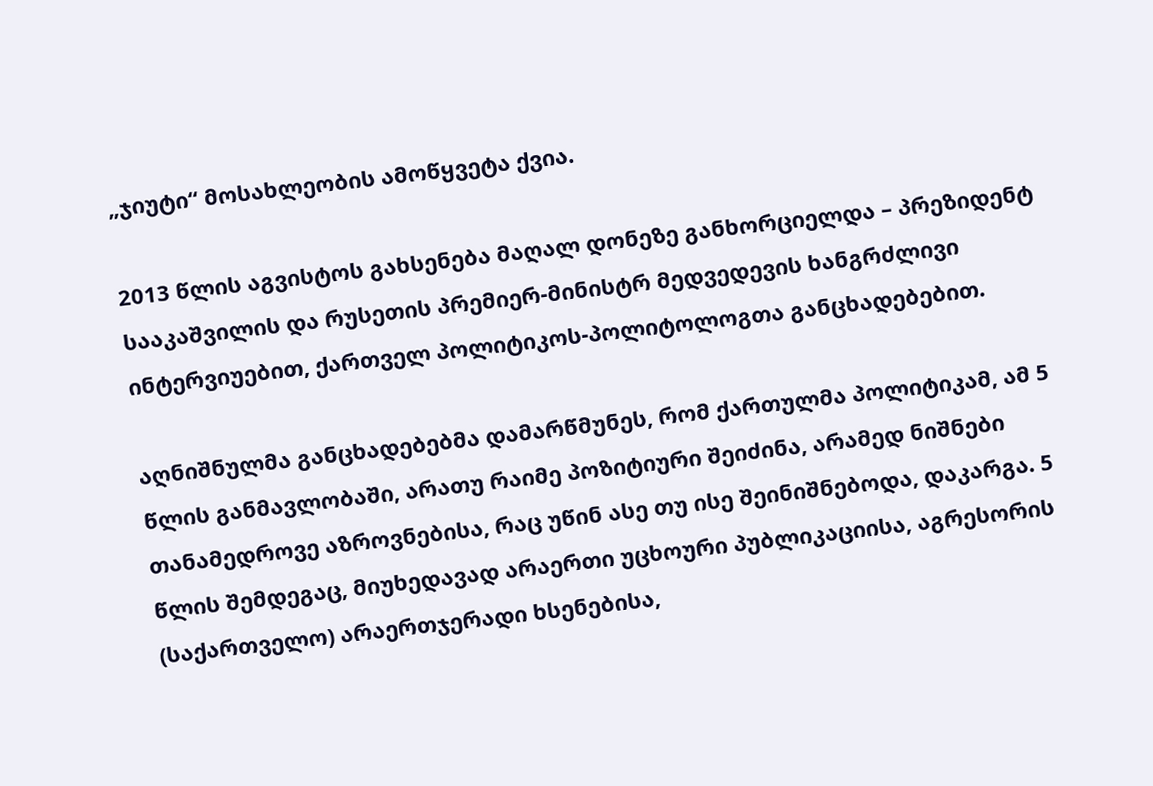„ჯიუტი“ მოსახლეობის ამოწყვეტა ქვია.

2013 წლის აგვისტოს გახსენება მაღალ დონეზე განხორციელდა – პრეზიდენტ სააკაშვილის და რუსეთის პრემიერ-მინისტრ მედვედევის ხანგრძლივი ინტერვიუებით, ქართველ პოლიტიკოს-პოლიტოლოგთა განცხადებებით.

აღნიშნულმა განცხადებებმა დამარწმუნეს, რომ ქართულმა პოლიტიკამ, ამ 5 წლის განმავლობაში, არათუ რაიმე პოზიტიური შეიძინა, არამედ ნიშნები თანამედროვე აზროვნებისა, რაც უწინ ასე თუ ისე შეინიშნებოდა, დაკარგა. 5 წლის შემდეგაც, მიუხედავად არაერთი უცხოური პუბლიკაციისა, აგრესორის (საქართველო) არაერთჯერადი ხსენებისა,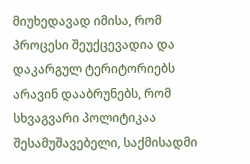მიუხედავად იმისა, რომ პროცესი შეუქცევადია და დაკარგულ ტერიტორიებს არავინ დააბრუნებს, რომ სხვაგვარი პოლიტიკაა შესამუშავებელი, საქმისადმი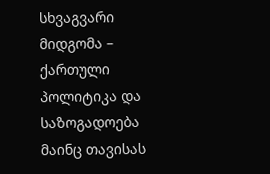სხვაგვარი მიდგომა – ქართული პოლიტიკა და საზოგადოება მაინც თავისას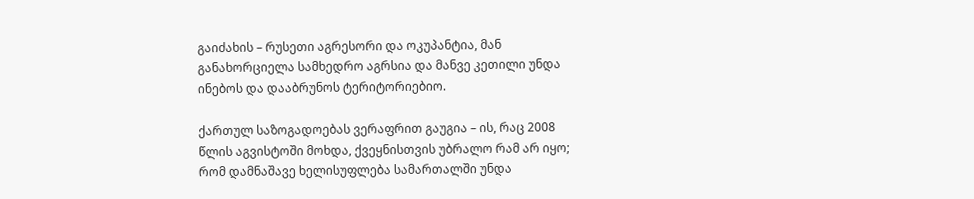გაიძახის – რუსეთი აგრესორი და ოკუპანტია, მან განახორციელა სამხედრო აგრსია და მანვე კეთილი უნდა ინებოს და დააბრუნოს ტერიტორიებიო.

ქართულ საზოგადოებას ვერაფრით გაუგია – ის, რაც 2008 წლის აგვისტოში მოხდა, ქვეყნისთვის უბრალო რამ არ იყო; რომ დამნაშავე ხელისუფლება სამართალში უნდა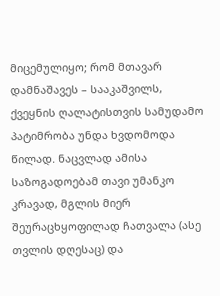მიცემულიყო; რომ მთავარ დამნაშავეს – სააკაშვილს, ქვეყნის ღალატისთვის სამუდამო პატიმრობა უნდა ხვდომოდა წილად. ნაცვლად ამისა საზოგადოებამ თავი უმანკო კრავად, მგლის მიერ შეურაცხყოფილად ჩათვალა (ასე თვლის დღესაც) და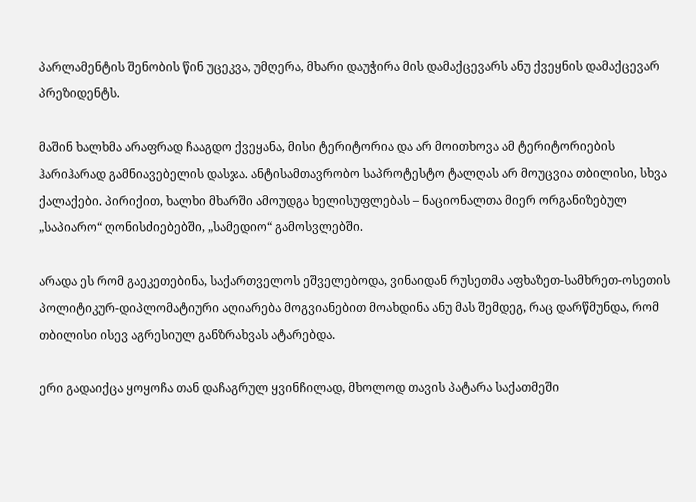პარლამენტის შენობის წინ უცეკვა, უმღერა, მხარი დაუჭირა მის დამაქცევარს ანუ ქვეყნის დამაქცევარ პრეზიდენტს.

მაშინ ხალხმა არაფრად ჩააგდო ქვეყანა, მისი ტერიტორია და არ მოითხოვა ამ ტერიტორიების ჰარიჰარად გამნიავებელის დასჯა. ანტისამთავრობო საპროტესტო ტალღას არ მოუცვია თბილისი, სხვა ქალაქები. პირიქით, ხალხი მხარში ამოუდგა ხელისუფლებას – ნაციონალთა მიერ ორგანიზებულ „საპიარო“ ღონისძიებებში, „სამედიო“ გამოსვლებში.

არადა ეს რომ გაეკეთებინა, საქართველოს ეშველებოდა, ვინაიდან რუსეთმა აფხაზეთ-სამხრეთ-ოსეთის პოლიტიკურ-დიპლომატიური აღიარება მოგვიანებით მოახდინა ანუ მას შემდეგ, რაც დარწმუნდა, რომ თბილისი ისევ აგრესიულ განზრახვას ატარებდა.

ერი გადაიქცა ყოყოჩა თან დაჩაგრულ ყვინჩილად, მხოლოდ თავის პატარა საქათმეში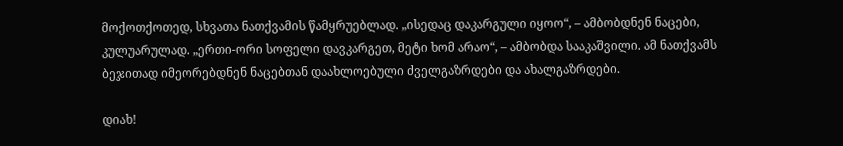მოქოთქოთედ, სხვათა ნათქვამის წამყრუებლად. „ისედაც დაკარგული იყოო“, – ამბობდნენ ნაცები, კულუარულად. „ერთი-ორი სოფელი დავკარგეთ, მეტი ხომ არაო“, – ამბობდა სააკაშვილი. ამ ნათქვამს ბეჯითად იმეორებდნენ ნაცებთან დაახლოებული ძველგაზრდები და ახალგაზრდები.

დიახ!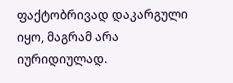ფაქტობრივად დაკარგული იყო, მაგრამ არა იურიდიულად.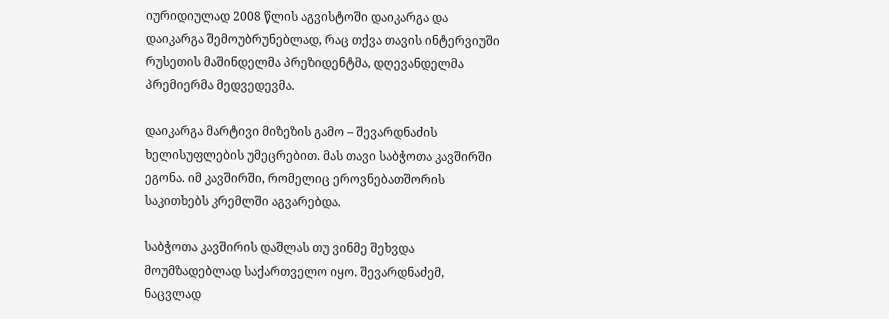იურიდიულად 2008 წლის აგვისტოში დაიკარგა და დაიკარგა შემოუბრუნებლად, რაც თქვა თავის ინტერვიუში რუსეთის მაშინდელმა პრეზიდენტმა, დღევანდელმა პრემიერმა მედვედევმა.

დაიკარგა მარტივი მიზეზის გამო – შევარდნაძის ხელისუფლების უმეცრებით. მას თავი საბჭოთა კავშირში ეგონა. იმ კავშირში, რომელიც ეროვნებათშორის საკითხებს კრემლში აგვარებდა.

საბჭოთა კავშირის დაშლას თუ ვინმე შეხვდა მოუმზადებლად საქართველო იყო. შევარდნაძემ, ნაცვლად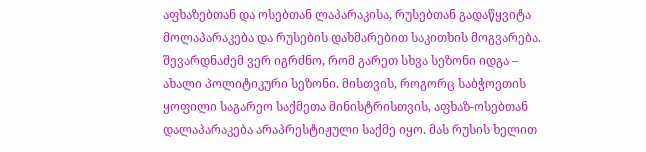აფხაზებთან და ოსებთან ლაპარაკისა, რუსებთან გადაწყვიტა მოლაპარაკება და რუსების დახმარებით საკითხის მოგვარება. შევარდნაძემ ვერ იგრძნო, რომ გარეთ სხვა სეზონი იდგა – ახალი პოლიტიკური სეზონი. მისთვის, როგორც საბჭოეთის ყოფილი საგარეო საქმეთა მინისტრისთვის, აფხაზ-ოსებთან დალაპარაკება არაპრესტიჟული საქმე იყო. მას რუსის ხელით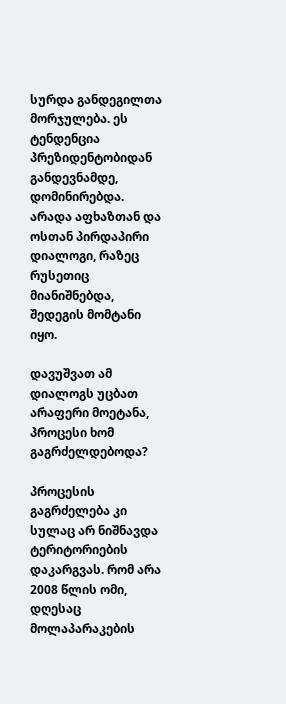სურდა განდეგილთა მორჯულება. ეს ტენდენცია პრეზიდენტობიდან განდევნამდე, დომინირებდა. არადა აფხაზთან და ოსთან პირდაპირი დიალოგი, რაზეც რუსეთიც მიანიშნებდა, შედეგის მომტანი იყო.

დავუშვათ ამ დიალოგს უცბათ არაფერი მოეტანა, პროცესი ხომ გაგრძელდებოდა?

პროცესის გაგრძელება კი სულაც არ ნიშნავდა ტერიტორიების დაკარგვას. რომ არა 2008 წლის ომი, დღესაც მოლაპარაკების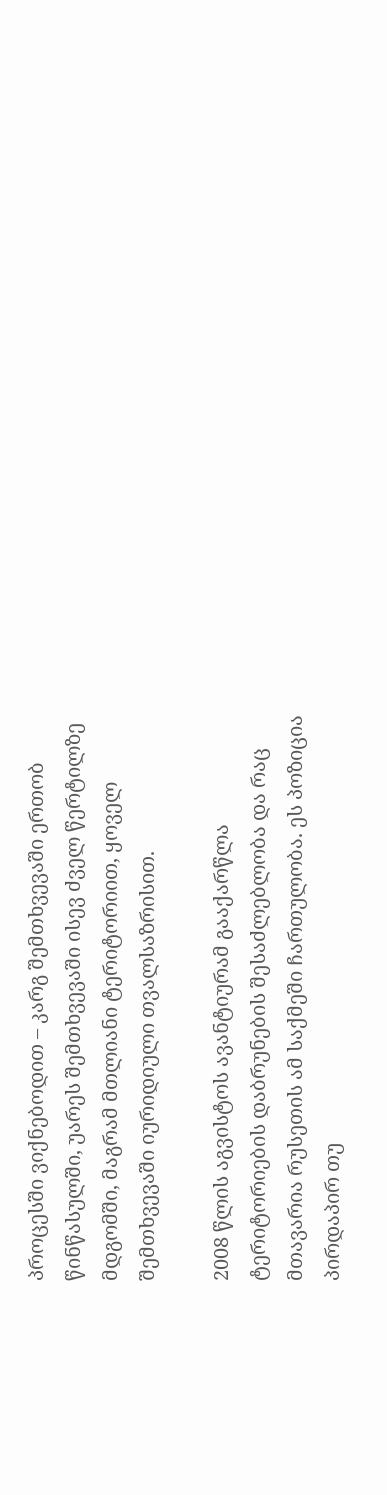პროცესში ვიქნებოდით – კარგ შემთხვევაში ერთობ წინწასულში, უარეს შემთხვევაში ისევ ძველ წერტილზე მდგომში, მაგრამ მთლიანი ტერიტორიით, ყოველ შემთხვევაში იურიდიული თვალსაზრისით.

2008 წლის აგვისტოს ავანტიურამ გააქარწლა ტერიტორიების დაბრუნების შესაძლებლობა და რაც მთავარია რუსეთის ამ საქმეში ჩართულობა. ეს პოზიცია პირდაპირ თუ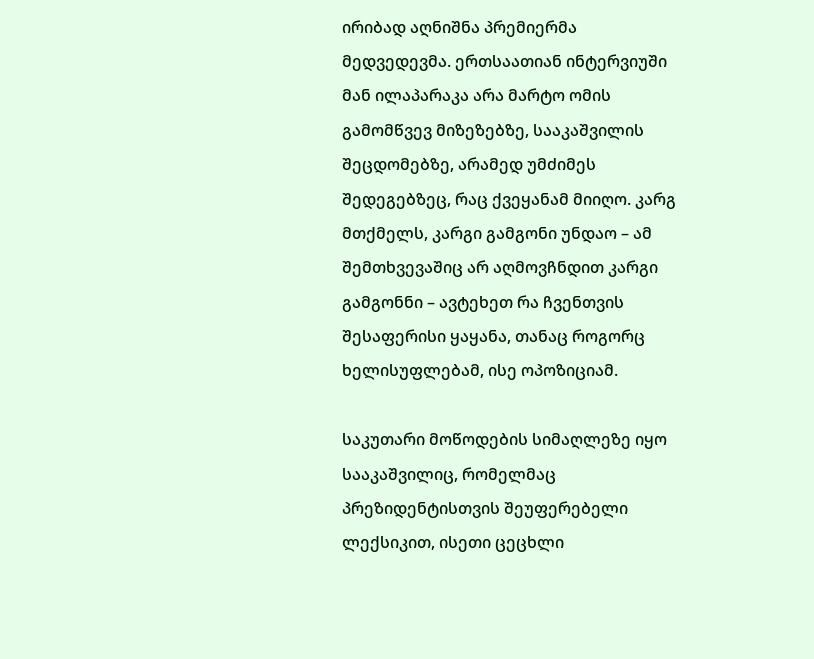ირიბად აღნიშნა პრემიერმა მედვედევმა. ერთსაათიან ინტერვიუში მან ილაპარაკა არა მარტო ომის გამომწვევ მიზეზებზე, სააკაშვილის შეცდომებზე, არამედ უმძიმეს შედეგებზეც, რაც ქვეყანამ მიიღო. კარგ მთქმელს, კარგი გამგონი უნდაო – ამ შემთხვევაშიც არ აღმოვჩნდით კარგი გამგონნი – ავტეხეთ რა ჩვენთვის შესაფერისი ყაყანა, თანაც როგორც ხელისუფლებამ, ისე ოპოზიციამ.

საკუთარი მოწოდების სიმაღლეზე იყო სააკაშვილიც, რომელმაც პრეზიდენტისთვის შეუფერებელი ლექსიკით, ისეთი ცეცხლი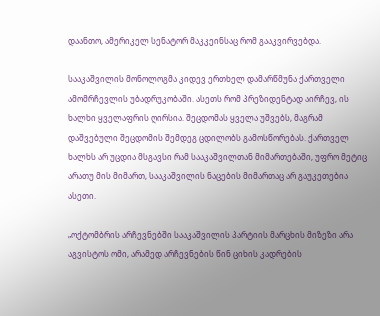დაანთო, ამერიკელ სენატორ მაკკეინსაც რომ გააკვირვებდა.

სააკაშვილის მონოლოგმა კიდევ ერთხელ დამარწმუნა ქართველი ამომრჩევლის უბადრუკობაში. ასეთს რომ პრეზიდენტად აირჩევ, ის ხალხი ყველაფრის ღირსია. შეცდომას ყველა უშვებს, მაგრამ დაშვებული შეცდომის შემდეგ ცდილობს გამოსწორებას. ქართველ ხალხს არ უცდია მსგავსი რამ სააკაშვილთან მიმართებაში, უფრო მეტიც არათუ მის მიმართ, სააკაშვილის ნაცების მიმართაც არ გაუკეთებია ასეთი.

„ოქტომბრის არჩევნებში სააკაშვილის პარტიის მარცხის მიზეზი არა აგვისტოს ომი, არამედ არჩევნების წინ ციხის კადრების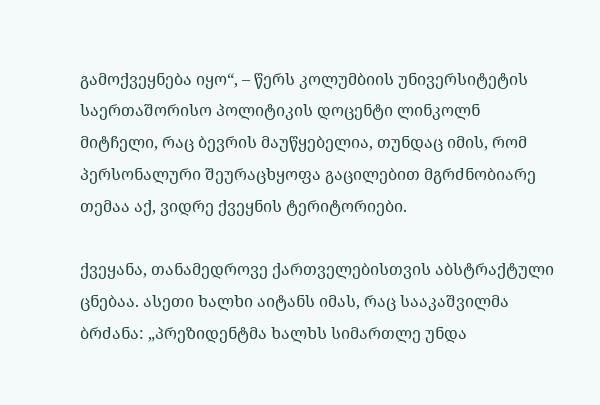გამოქვეყნება იყო“, – წერს კოლუმბიის უნივერსიტეტის საერთაშორისო პოლიტიკის დოცენტი ლინკოლნ მიტჩელი, რაც ბევრის მაუწყებელია, თუნდაც იმის, რომ პერსონალური შეურაცხყოფა გაცილებით მგრძნობიარე თემაა აქ, ვიდრე ქვეყნის ტერიტორიები.

ქვეყანა, თანამედროვე ქართველებისთვის აბსტრაქტული ცნებაა. ასეთი ხალხი აიტანს იმას, რაც სააკაშვილმა ბრძანა: „პრეზიდენტმა ხალხს სიმართლე უნდა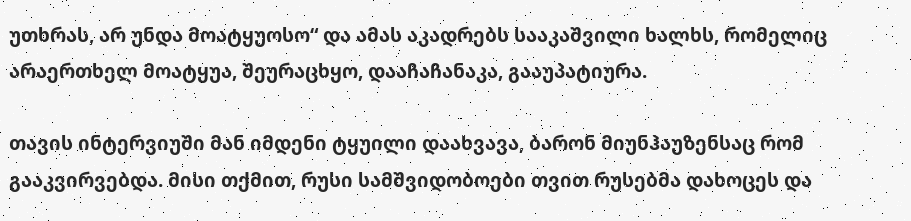უთხრას, არ უნდა მოატყუოსო“ და ამას აკადრებს სააკაშვილი ხალხს, რომელიც არაერთხელ მოატყუა, შეურაცხყო, დააჩაჩანაკა, გააუპატიურა.

თავის ინტერვიუში მან იმდენი ტყუილი დაახვავა, ბარონ მიუნჰაუზენსაც რომ გააკვირვებდა. მისი თქმით, რუსი სამშვიდობოები თვით რუსებმა დახოცეს და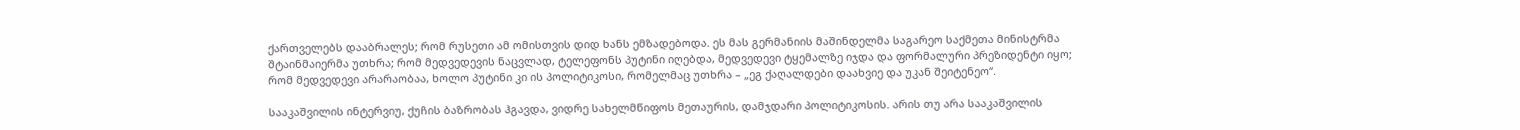ქართველებს დააბრალეს; რომ რუსეთი ამ ომისთვის დიდ ხანს ემზადებოდა. ეს მას გერმანიის მაშინდელმა საგარეო საქმეთა მინისტრმა შტაინმაიერმა უთხრა; რომ მედვედევის ნაცვლად, ტელეფონს პუტინი იღებდა, მედვედევი ტყემალზე იჯდა და ფორმალური პრეზიდენტი იყო; რომ მედვედევი არარაობაა, ხოლო პუტინი კი ის პოლიტიკოსი, რომელმაც უთხრა – „ეგ ქაღალდები დაახვიე და უკან შეიტენეო“.

სააკაშვილის ინტერვიუ, ქუჩის ბაზრობას ჰგავდა, ვიდრე სახელმწიფოს მეთაურის, დამჯდარი პოლიტიკოსის. არის თუ არა სააკაშვილის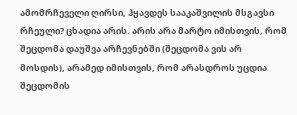ამომრჩეველი ღირსი, ჰყავდეს სააკაშვილის მსგავსი რჩეული? ცხადია არის. არის არა მარტო იმისთვის, რომ შეცდომა დაუშვა არჩევნებში (შეცდომა ვის არ მოსდის), არამედ იმისთვის, რომ არასდროს უცდია შეცდომის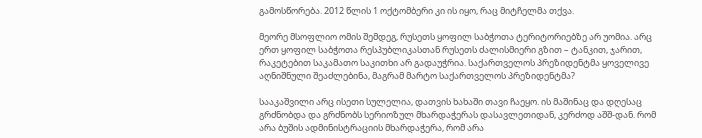გამოსწორება. 2012 წლის 1 ოქტომბერი კი ის იყო, რაც მიტჩელმა თქვა.

მეორე მსოფლიო ომის შემდეგ, რუსეთს ყოფილ საბჭოთა ტერიტორიებზე არ უომია. არც ერთ ყოფილ საბჭოთა რესპუბლიკასთან რუსეთს ძალისმიერი გზით – ტანკით, ჯარით, რაკეტებით საკამათო საკითხი არ გადაუჭრია. საქართველოს პრეზიდენტმა ყოველივე აღნიშნული შეაძლებინა, მაგრამ მარტო საქართველოს პრეზიდენტმა?

სააკაშვილი არც ისეთი სულელია, დათვის ხახაში თავი ჩაეყო. ის მაშინაც და დღესაც გრძნობდა და გრძნობს სერიოზულ მხარდაჭერას დასავლეთიდან, კერძოდ აშშ-დან. რომ არა ბუშის ადმინისტრაციის მხარდაჭერა, რომ არა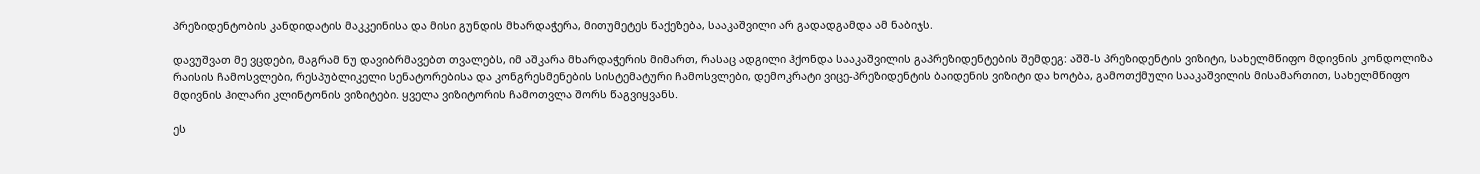პრეზიდენტობის კანდიდატის მაკკეინისა და მისი გუნდის მხარდაჭერა, მითუმეტეს წაქეზება, სააკაშვილი არ გადადგამდა ამ ნაბიჯს.

დავუშვათ მე ვცდები, მაგრამ ნუ დავიბრმავებთ თვალებს, იმ აშკარა მხარდაჭერის მიმართ, რასაც ადგილი ჰქონდა სააკაშვილის გაპრეზიდენტების შემდეგ: აშშ-ს პრეზიდენტის ვიზიტი, სახელმწიფო მდივნის კონდოლიზა რაისის ჩამოსვლები, რესპუბლიკელი სენატორებისა და კონგრესმენების სისტემატური ჩამოსვლები, დემოკრატი ვიცე-პრეზიდენტის ბაიდენის ვიზიტი და ხოტბა, გამოთქმული სააკაშვილის მისამართით, სახელმწიფო მდივნის ჰილარი კლინტონის ვიზიტები. ყველა ვიზიტორის ჩამოთვლა შორს წაგვიყვანს.

ეს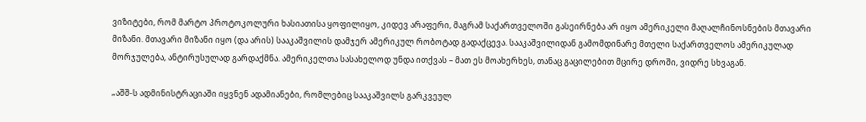ვიზიტები, რომ მარტო პროტოკოლური ხასიათისა ყოფილიყო, კიდევ არაფერი, მაგრამ საქართველოში გასეირნება არ იყო ამერიკელი მაღალჩინოსნების მთავარი მიზანი. მთავარი მიზანი იყო (და არის) სააკაშვილის დამჯერ ამერიკულ რობოტად გადაქცევა. სააკაშვილიდან გამომდინარე მთელი საქართველოს ამერიკულად მორჯულება, ანტირუსულად გარდაქმნა. ამერიკელთა სასახელოდ უნდა ითქვას – მათ ეს მოახერხეს, თანაც გაცილებით მცირე დროში, ვიდრე სხვაგან.

„აშშ-ს ადმინისტრაციაში იყვნენ ადამიანები, რომლებიც სააკაშვილს გარკვეულ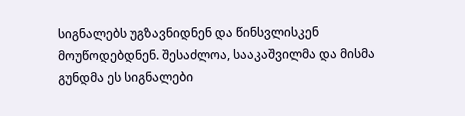სიგნალებს უგზავნიდნენ და წინსვლისკენ მოუწოდებდნენ. შესაძლოა, სააკაშვილმა და მისმა გუნდმა ეს სიგნალები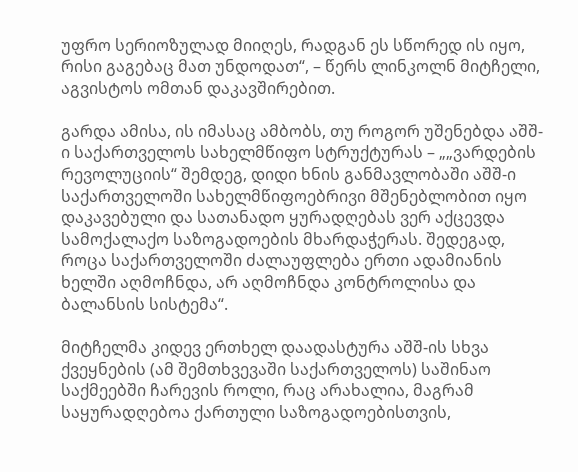უფრო სერიოზულად მიიღეს, რადგან ეს სწორედ ის იყო, რისი გაგებაც მათ უნდოდათ“, – წერს ლინკოლნ მიტჩელი, აგვისტოს ომთან დაკავშირებით.

გარდა ამისა, ის იმასაც ამბობს, თუ როგორ უშენებდა აშშ-ი საქართველოს სახელმწიფო სტრუქტურას – „„ვარდების რევოლუციის“ შემდეგ, დიდი ხნის განმავლობაში აშშ-ი საქართველოში სახელმწიფოებრივი მშენებლობით იყო დაკავებული და სათანადო ყურადღებას ვერ აქცევდა სამოქალაქო საზოგადოების მხარდაჭერას. შედეგად, როცა საქართველოში ძალაუფლება ერთი ადამიანის ხელში აღმოჩნდა, არ აღმოჩნდა კონტროლისა და ბალანსის სისტემა“.

მიტჩელმა კიდევ ერთხელ დაადასტურა აშშ-ის სხვა ქვეყნების (ამ შემთხვევაში საქართველოს) საშინაო საქმეებში ჩარევის როლი, რაც არახალია, მაგრამ საყურადღებოა ქართული საზოგადოებისთვის,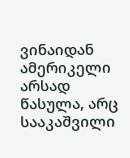ვინაიდან ამერიკელი არსად წასულა, არც სააკაშვილი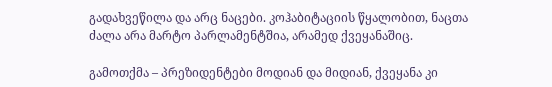გადახვეწილა და არც ნაცები. კოჰაბიტაციის წყალობით, ნაცთა ძალა არა მარტო პარლამენტშია, არამედ ქვეყანაშიც.

გამოთქმა – პრეზიდენტები მოდიან და მიდიან, ქვეყანა კი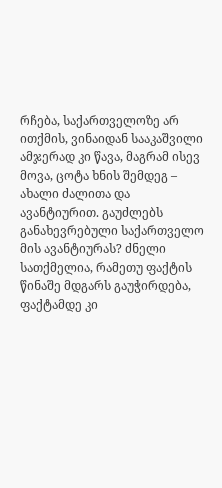რჩება, საქართველოზე არ ითქმის, ვინაიდან სააკაშვილი ამჯერად კი წავა, მაგრამ ისევ მოვა, ცოტა ხნის შემდეგ – ახალი ძალითა და ავანტიურით. გაუძლებს განახევრებული საქართველო მის ავანტიურას? ძნელი სათქმელია, რამეთუ ფაქტის წინაშე მდგარს გაუჭირდება, ფაქტამდე კი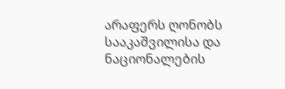არაფერს ღონობს სააკაშვილისა და ნაციონალების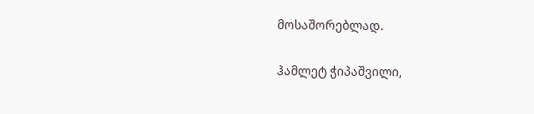მოსაშორებლად.

ჰამლეტ ჭიპაშვილი,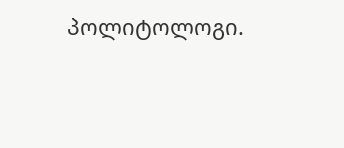პოლიტოლოგი.